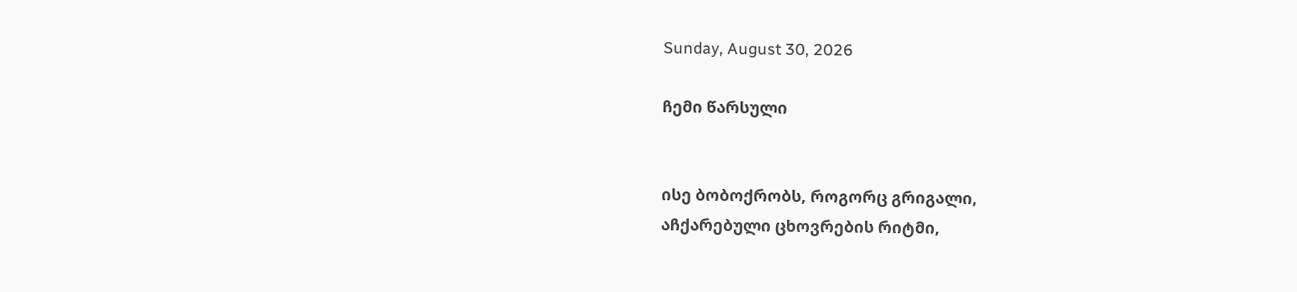Sunday, August 30, 2026

ჩემი წარსული


ისე ბობოქრობს, როგორც გრიგალი,
აჩქარებული ცხოვრების რიტმი,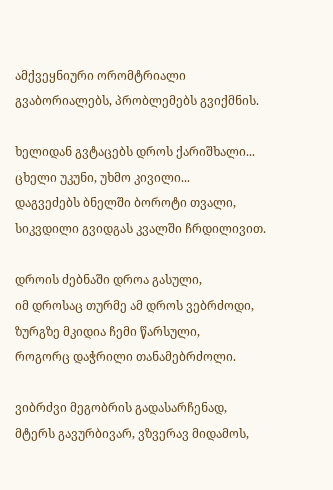ამქვეყნიური ორომტრიალი
გვაბორიალებს, პრობლემებს გვიქმნის.

ხელიდან გვტაცებს დროს ქარიშხალი...
ცხელი უკუნი, უხმო კივილი...
დაგვეძებს ბნელში ბოროტი თვალი,
სიკვდილი გვიდგას კვალში ჩრდილივით.

დროის ძებნაში დროა გასული,
იმ დროსაც თურმე ამ დროს ვებრძოდი,
ზურგზე მკიდია ჩემი წარსული,
როგორც დაჭრილი თანამებრძოლი.

ვიბრძვი მეგობრის გადასარჩენად,
მტერს გავურბივარ, ვზვერავ მიდამოს,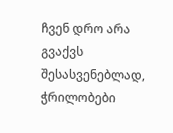ჩვენ დრო არა გვაქვს შესასვენებლად,
ჭრილობები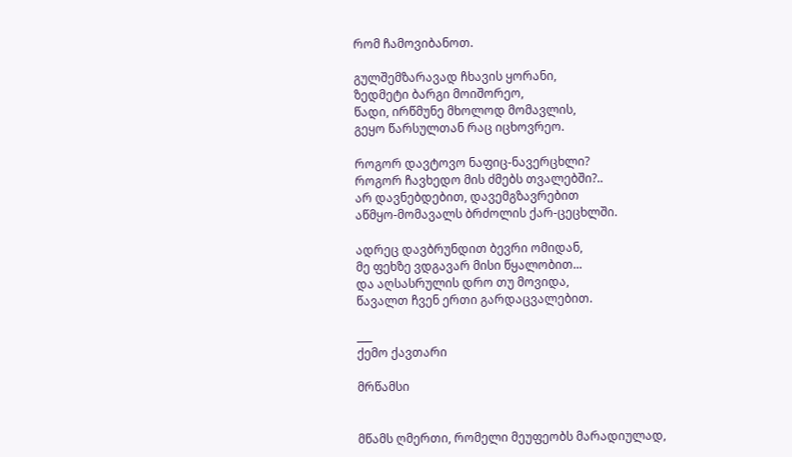რომ ჩამოვიბანოთ.

გულშემზარავად ჩხავის ყორანი,
ზედმეტი ბარგი მოიშორეო,
წადი, ირწმუნე მხოლოდ მომავლის,
გეყო წარსულთან რაც იცხოვრეო.

როგორ დავტოვო ნაფიც-ნავერცხლი?
როგორ ჩავხედო მის ძმებს თვალებში?..
არ დავნებდებით, დავემგზავრებით
აწმყო-მომავალს ბრძოლის ქარ-ცეცხლში.

ადრეც დავბრუნდით ბევრი ომიდან,
მე ფეხზე ვდგავარ მისი წყალობით...
და აღსასრულის დრო თუ მოვიდა,
წავალთ ჩვენ ერთი გარდაცვალებით.

___
ქემო ქავთარი

მრწამსი


მწამს ღმერთი, რომელი მეუფეობს მარადიულად,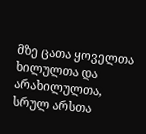მზე ცათა ყოველთა ხილულთა და არახილულთა,
სრულ არსთა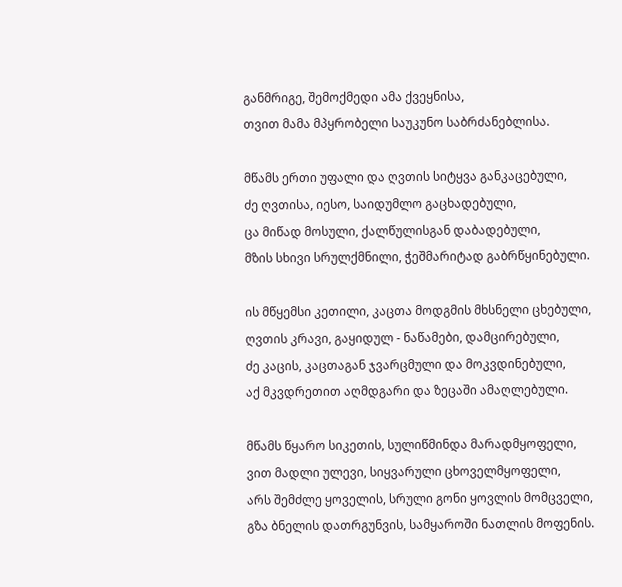განმრიგე, შემოქმედი ამა ქვეყნისა,
თვით მამა მპყრობელი საუკუნო საბრძანებლისა.

მწამს ერთი უფალი და ღვთის სიტყვა განკაცებული,
ძე ღვთისა, იესო, საიდუმლო გაცხადებული,
ცა მიწად მოსული, ქალწულისგან დაბადებული,
მზის სხივი სრულქმნილი, ჭეშმარიტად გაბრწყინებული.

ის მწყემსი კეთილი, კაცთა მოდგმის მხსნელი ცხებული,
ღვთის კრავი, გაყიდულ - ნაწამები, დამცირებული,
ძე კაცის, კაცთაგან ჯვარცმული და მოკვდინებული,
აქ მკვდრეთით აღმდგარი და ზეცაში ამაღლებული.

მწამს წყარო სიკეთის, სულიწმინდა მარადმყოფელი,
ვით მადლი ულევი, სიყვარული ცხოველმყოფელი,
არს შემძლე ყოველის, სრული გონი ყოვლის მომცველი,
გზა ბნელის დათრგუნვის, სამყაროში ნათლის მოფენის.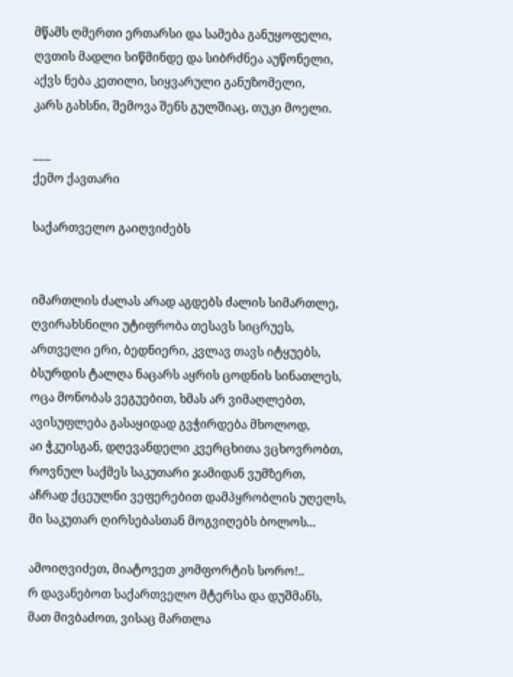მწამს ღმერთი ერთარსი და სამება განუყოფელი,
ღვთის მადლი სიწმინდე და სიბრძნეა აუწონელი,
აქვს ნება კეთილი, სიყვარული განუზომელი,
კარს გახსნი, შემოვა შენს გულშიაც, თუკი მოელი.

___
ქემო ქავთარი

საქართველო გაიღვიძებს


იმართლის ძალას არად აგდებს ძალის სიმართლე,
ღვირახსნილი უტიფრობა თესავს სიცრუეს,
ართველი ერი, ბედნიერი, კვლავ თავს იტყუებს,
ბსურდის ტალღა ნაცარს აყრის ცოდნის სინათლეს,
ოცა მონობას ვეგუებით, ხმას არ ვიმაღლებთ,
ავისუფლება გასაყიდად გვჭირდება მხოლოდ,
აი ჭკუისგან, დღევანდელი კვერცხითა ვცხოვრობთ,
როვნულ საქმეს საკუთარი ჯამიდან ვუმზერთ,
აჩრად ქცეულნი ვეფერებით დამპყრობლის უღელს,
მი საკუთარ ღირსებასთან მოგვიღებს ბოლოს...

ამოიღვიძეთ, მიატოვეთ კომფორტის სორო!..
რ დავანებოთ საქართველო მტერსა და დუშმანს,
მათ მივბაძოთ, ვისაც მართლა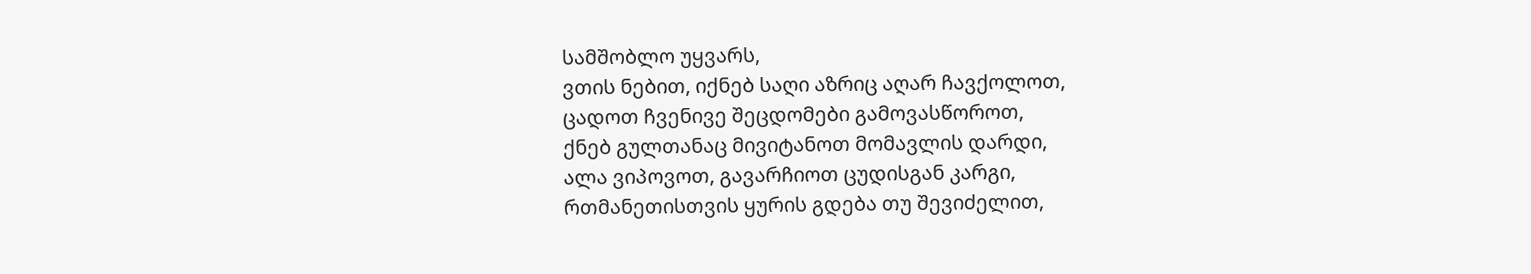სამშობლო უყვარს,
ვთის ნებით, იქნებ საღი აზრიც აღარ ჩავქოლოთ,
ცადოთ ჩვენივე შეცდომები გამოვასწოროთ,
ქნებ გულთანაც მივიტანოთ მომავლის დარდი,
ალა ვიპოვოთ, გავარჩიოთ ცუდისგან კარგი,
რთმანეთისთვის ყურის გდება თუ შევიძელით,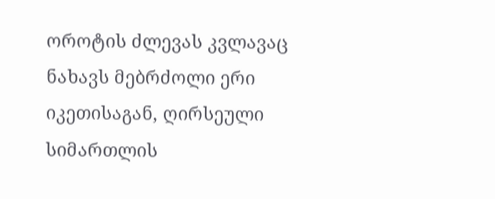ოროტის ძლევას კვლავაც ნახავს მებრძოლი ერი
იკეთისაგან, ღირსეული სიმართლის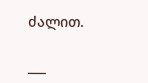ძალით.

___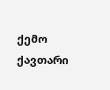ქემო ქავთარი